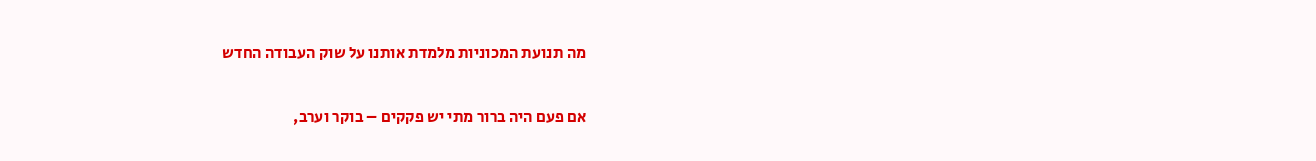מה תנועת המכוניות מלמדת אותנו על שוק העבודה החדש

אם פעם היה ברור מתי יש פקקים – בוקר וערב,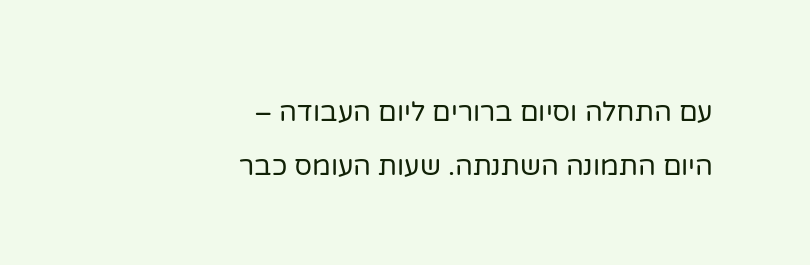עם התחלה וסיום ברורים ליום העבודה – היום התמונה השתנתה. שעות העומס כבר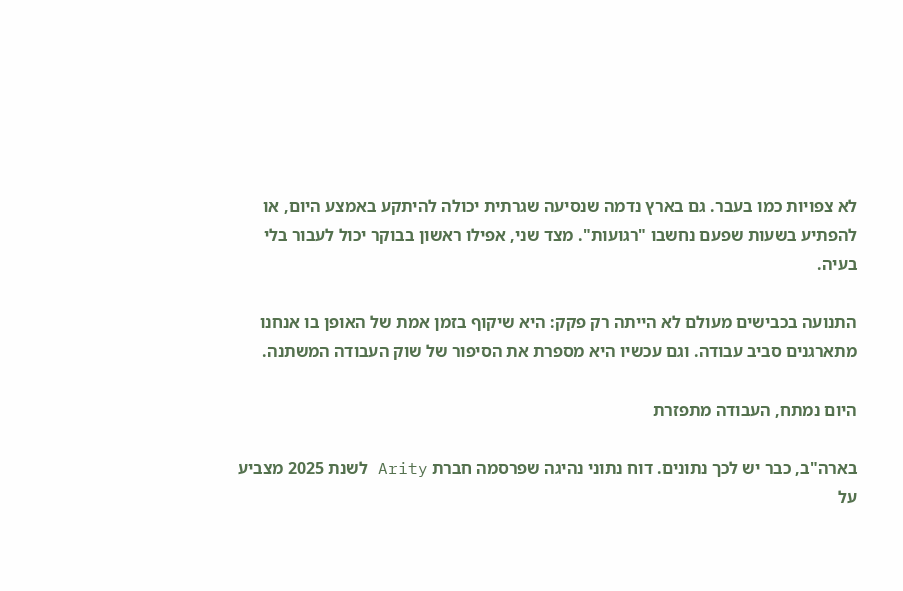לא צפויות כמו בעבר. גם בארץ נדמה שנסיעה שגרתית יכולה להיתקע באמצע היום, או להפתיע בשעות שפעם נחשבו "רגועות". מצד שני, אפילו ראשון בבוקר יכול לעבור בלי בעיה.

התנועה בכבישים מעולם לא הייתה רק פקק: היא שיקוף בזמן אמת של האופן בו אנחנו מתארגנים סביב עבודה. וגם עכשיו היא מספרת את הסיפור של שוק העבודה המשתנה.

היום נמתח, העבודה מתפזרת

בארה"ב, כבר יש לכך נתונים. דוח נתוני נהיגה שפרסמה חברת Arity לשנת 2025 מצביע על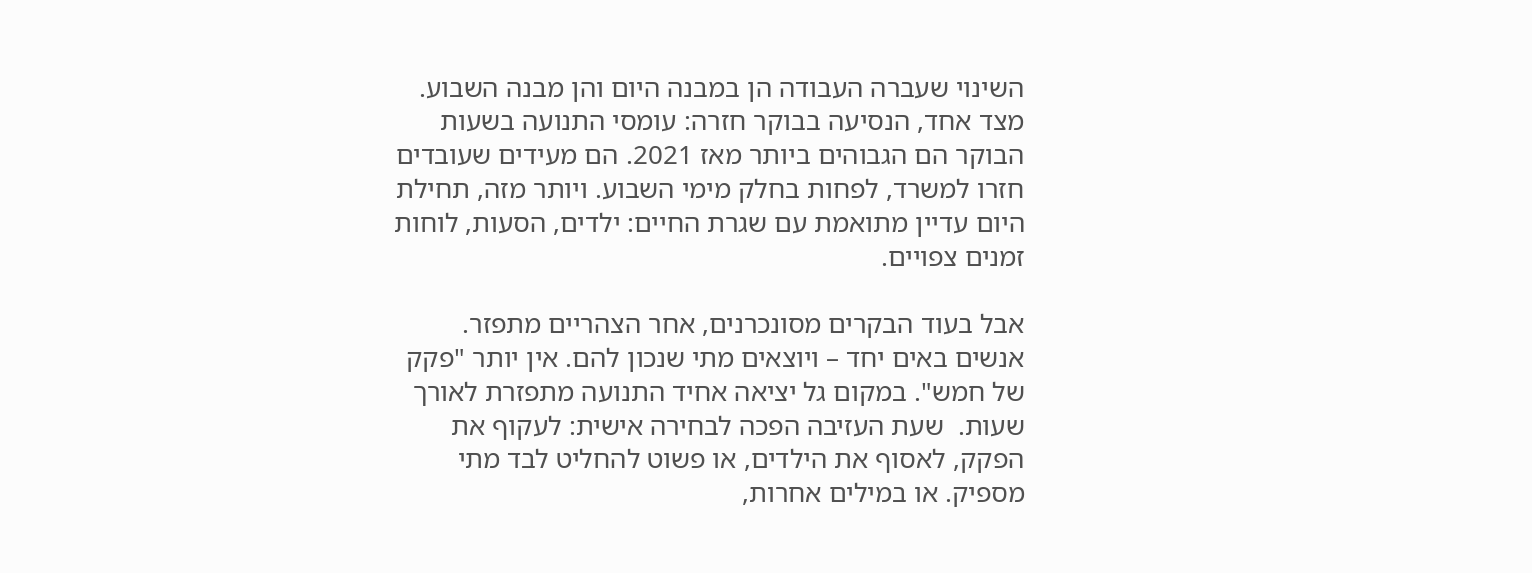השינוי שעברה העבודה הן במבנה היום והן מבנה השבוע. מצד אחד, הנסיעה בבוקר חזרה: עומסי התנועה בשעות הבוקר הם הגבוהים ביותר מאז 2021. הם מעידים שעובדים חזרו למשרד, לפחות בחלק מימי השבוע. ויותר מזה, תחילת היום עדיין מתואמת עם שגרת החיים: ילדים, הסעות, לוחות זמנים צפויים.

אבל בעוד הבקרים מסונכרנים, אחר הצהריים מתפזר. אנשים באים יחד – ויוצאים מתי שנכון להם. אין יותר "פקק של חמש". במקום גל יציאה אחיד התנועה מתפזרת לאורך שעות.  שעת העזיבה הפכה לבחירה אישית: לעקוף את הפקק, לאסוף את הילדים, או פשוט להחליט לבד מתי מספיק. או במילים אחרות,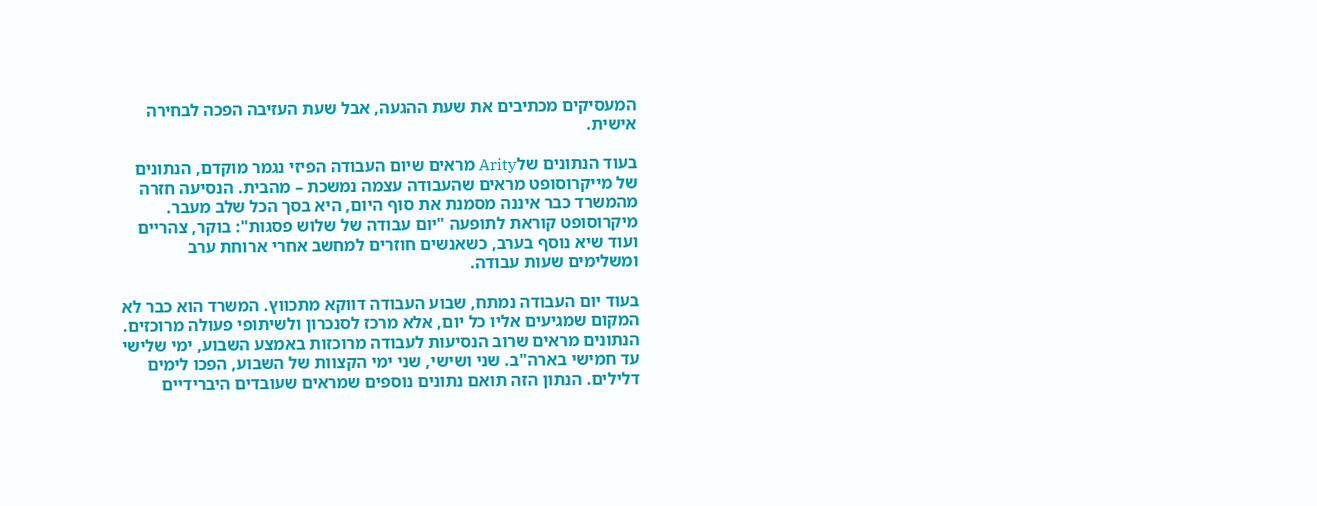המעסיקים מכתיבים את שעת ההגעה, אבל שעת העזיבה הפכה לבחירה אישית.

בעוד הנתונים שלArity מראים שיום העבודה הפיזי נגמר מוקדם, הנתונים של מייקרוסופט מראים שהעבודה עצמה נמשכת – מהבית. הנסיעה חזרה מהמשרד כבר איננה מסמנת את סוף היום, היא בסך הכל שלב מעבר. מיקרוסופט קוראת לתופעה "יום עבודה של שלוש פסגות": בוקר, צהריים ועוד שיא נוסף בערב, כשאנשים חוזרים למחשב אחרי ארוחת ערב ומשלימים שעות עבודה.

בעוד יום העבודה נמתח, שבוע העבודה דווקא מתכווץ. המשרד הוא כבר לא המקום שמגיעים אליו כל יום, אלא מרכז לסנכרון ולשיתופי פעולה מרוכזים. הנתונים מראים שרוב הנסיעות לעבודה מרוכזות באמצע השבוע, ימי שלישי עד חמישי בארה"ב. שני ושישי, שני ימי הקצוות של השבוע, הפכו לימים דלילים. הנתון הזה תואם נתונים נוספים שמראים שעובדים היברידיים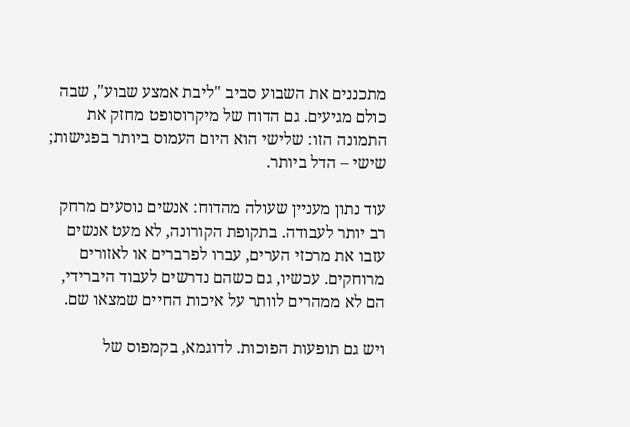מתכננים את השבוע סביב "ליבת אמצע שבוע", שבה כולם מגיעים. גם הדוח של מיקרוסופט מחזק את התמונה הזו: שלישי הוא היום העמוס ביותר בפגישות; שישי – הדל ביותר.

עוד נתון מעניין שעולה מהדוח: אנשים נוסעים מרחק רב יותר לעבודה. בתקופת הקורונה, לא מעט אנשים עזבו את מרכזי הערים, עברו לפרברים או לאזורים מרוחקים. עכשיו, גם כשהם נדרשים לעבוד היברידי, הם לא ממהרים לוותר על איכות החיים שמצאו שם.

ויש גם תופעות הפוכות. לדוגמא, בקמפוס של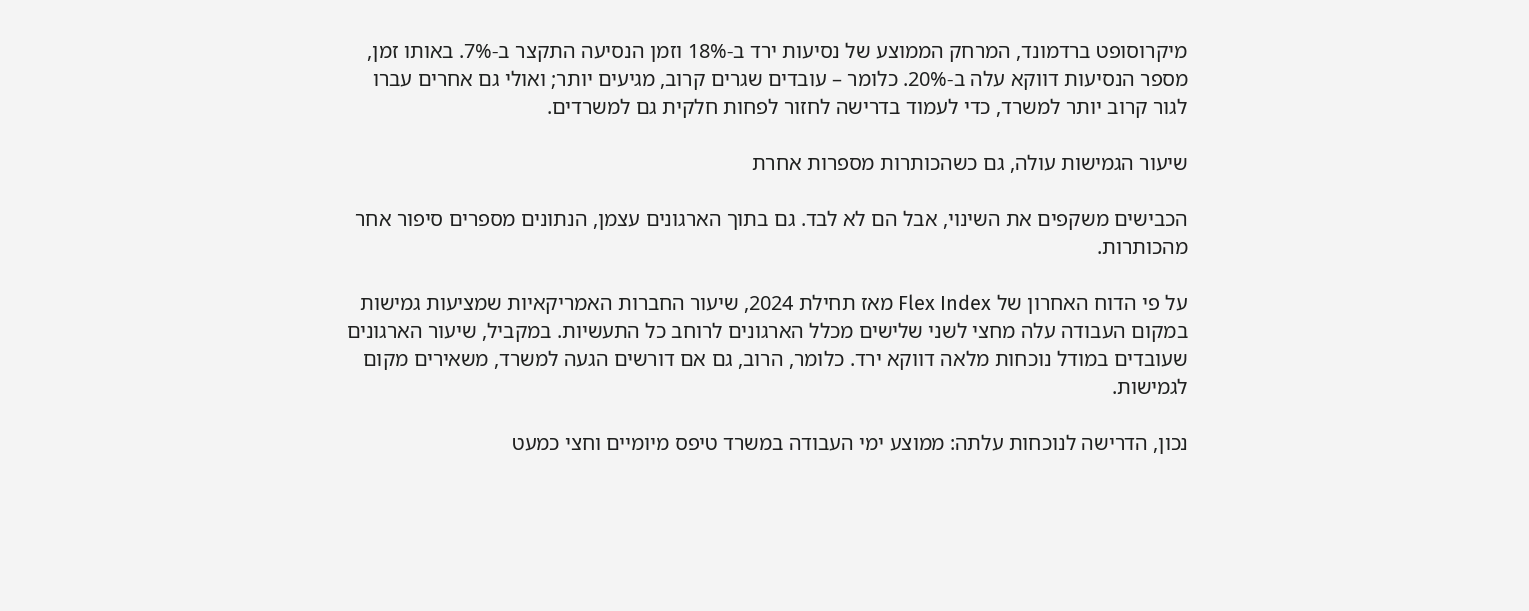מיקרוסופט ברדמונד, המרחק הממוצע של נסיעות ירד ב-18% וזמן הנסיעה התקצר ב-7%. באותו זמן, מספר הנסיעות דווקא עלה ב-20%. כלומר – עובדים שגרים קרוב, מגיעים יותר; ואולי גם אחרים עברו לגור קרוב יותר למשרד, כדי לעמוד בדרישה לחזור לפחות חלקית גם למשרדים.

שיעור הגמישות עולה, גם כשהכותרות מספרות אחרת

הכבישים משקפים את השינוי, אבל הם לא לבד. גם בתוך הארגונים עצמן, הנתונים מספרים סיפור אחר מהכותרות.

על פי הדוח האחרון של Flex Index מאז תחילת 2024, שיעור החברות האמריקאיות שמציעות גמישות במקום העבודה עלה מחצי לשני שלישים מכלל הארגונים לרוחב כל התעשיות. במקביל, שיעור הארגונים שעובדים במודל נוכחות מלאה דווקא ירד. כלומר, הרוב, גם אם דורשים הגעה למשרד, משאירים מקום לגמישות.

נכון, הדרישה לנוכחות עלתה: ממוצע ימי העבודה במשרד טיפס מיומיים וחצי כמעט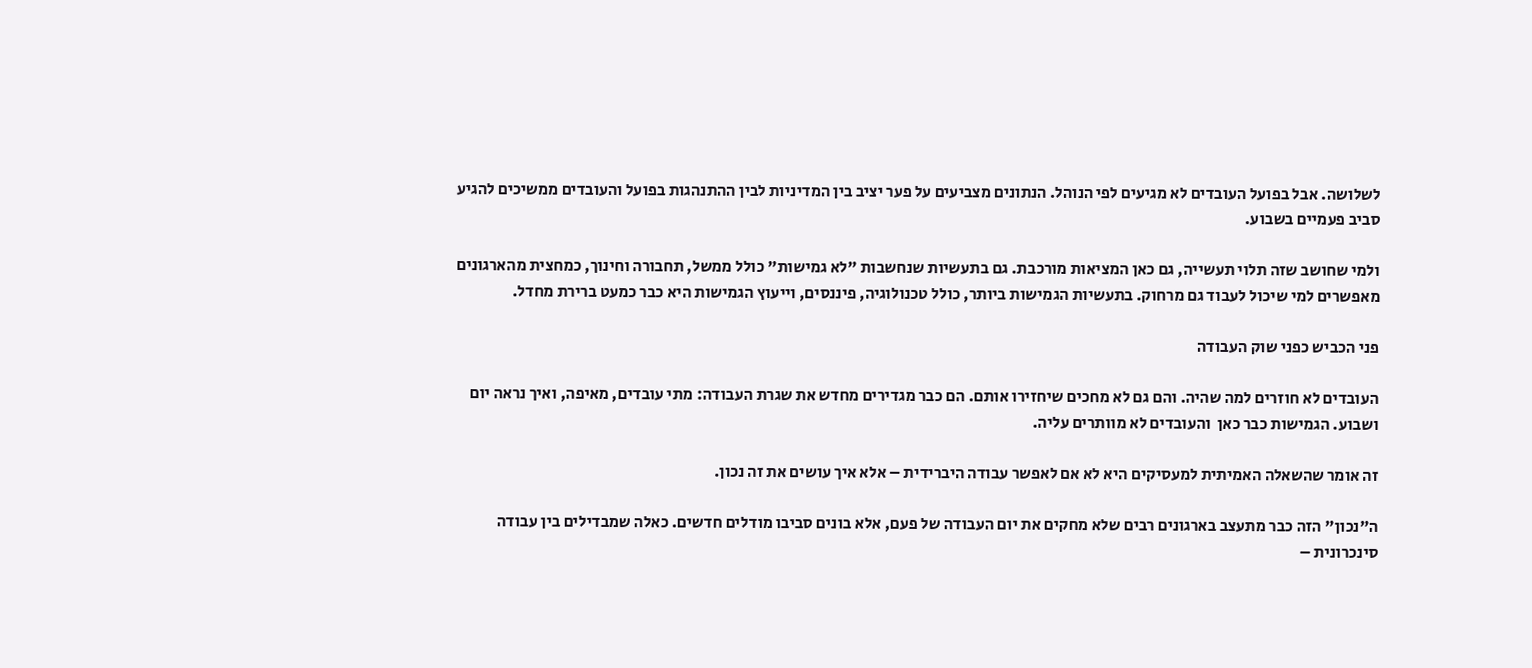לשלושה. אבל בפועל העובדים לא מגיעים לפי הנוהל. הנתונים מצביעים על פער יציב בין המדיניות לבין ההתנהגות בפועל והעובדים ממשיכים להגיע סביב פעמיים בשבוע.

ולמי שחושב שזה תלוי תעשייה, גם כאן המציאות מורכבת. גם בתעשיות שנחשבות "לא גמישות" כולל ממשל, תחבורה וחינוך, כמחצית מהארגונים מאפשרים למי שיכול לעבוד גם מרחוק. בתעשיות הגמישות ביותר, כולל טכנולוגיה, פיננסים, וייעוץ הגמישות היא כבר כמעט ברירת מחדל.

פני הכביש כפני שוק העבודה

העובדים לא חוזרים למה שהיה. והם גם לא מחכים שיחזירו אותם. הם כבר מגדירים מחדש את שגרת העבודה: מתי עובדים, מאיפה, ואיך נראה יום ושבוע. הגמישות כבר כאן  והעובדים לא מוותרים עליה.

זה אומר שהשאלה האמיתית למעסיקים היא לא אם לאפשר עבודה היברידית – אלא איך עושים את זה נכון.

ה"נכון" הזה כבר מתעצב בארגונים רבים שלא מחקים את יום העבודה של פעם, אלא בונים סביבו מודלים חדשים. כאלה שמבדילים בין עבודה סינכרונית –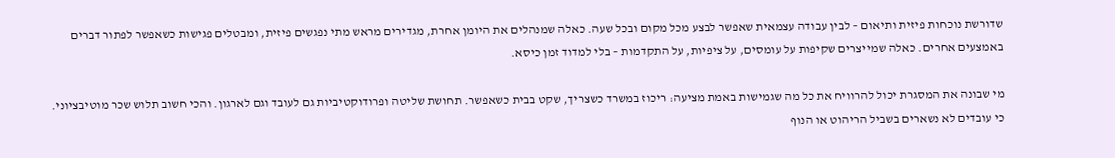שדורשת נוכחות פיזית ותיאום – לבין עבודה עצמאית שאפשר לבצע מכל מקום ובכל שעה. כאלה שמנהלים את היומן אחרת, מגדירים מראש מתי נפגשים פיזית, ומבטלים פגישות כשאפשר לפתור דברים באמצעים אחרים. כאלה שמייצרים שקיפות על עומסים, על ציפיות, על התקדמות – בלי למדוד זמן כיסא.

מי שבונה את המסגרת יכול להרוויח את כל מה שגמישות באמת מציעה: ריכוז במשרד כשצריך, שקט בבית כשאפשר. תחושת שליטה ופרודוקטיביות גם לעובד וגם לארגון. והכי חשוב תלוש שכר מוטיבציוני. כי עובדים לא נשארים בשביל הריהוט או הנוף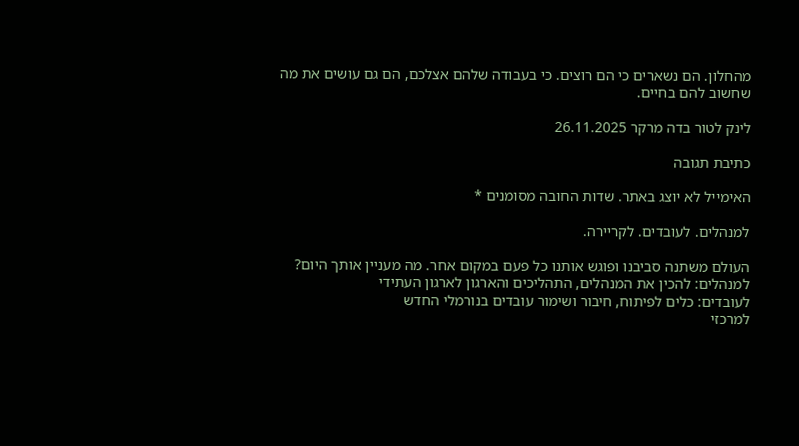מהחלון. הם נשארים כי הם רוצים. כי בעבודה שלהם אצלכם, הם גם עושים את מה שחשוב להם בחיים.

לינק לטור בדה מרקר 26.11.2025

כתיבת תגובה

האימייל לא יוצג באתר. שדות החובה מסומנים *

למנהלים. לעובדים. לקריירה.

העולם משתנה סביבנו ופוגש אותנו כל פעם במקום אחר. מה מעניין אותך היום?
למנהלים: להכין את המנהלים, התהליכים והארגון לארגון העתידי
לעובדים: כלים לפיתוח, חיבור ושימור עובדים בנורמלי החדש
למרכזי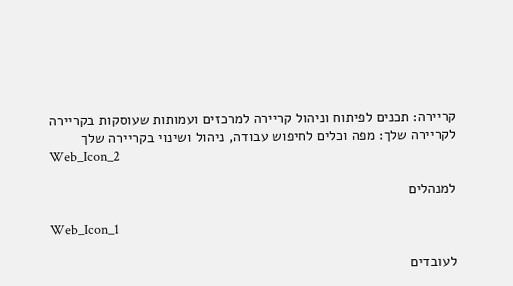קריירה: תכנים לפיתוח וניהול קריירה למרכזים ועמותות שעוסקות בקריירה
לקריירה שלך: מפה וכלים לחיפוש עבודה, ניהול ושינוי בקריירה שלך
Web_Icon_2

למנהלים

Web_Icon_1

לעובדים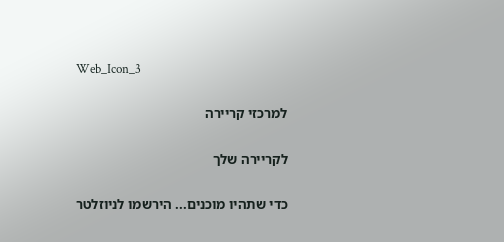Web_Icon_3

למרכזי קריירה

לקריירה שלך

כדי שתהיו מוכנים... הירשמו לניוזלטר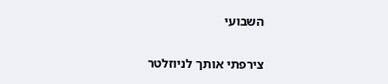השבועי

צירפתי אותך לניוזלטר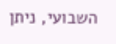השבועי, ניתן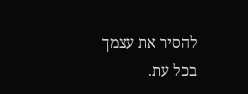להסיר את עצמך בכל עת.